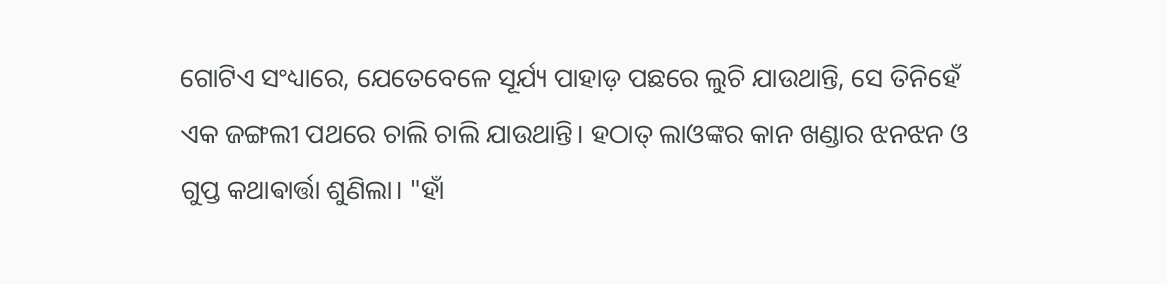ଗୋଟିଏ ସଂଧ୍ୟାରେ, ଯେତେବେଳେ ସୂର୍ଯ୍ୟ ପାହାଡ଼ ପଛରେ ଲୁଚି ଯାଉଥାନ୍ତି, ସେ ତିନିହେଁ ଏକ ଜଙ୍ଗଲୀ ପଥରେ ଚାଲି ଚାଲି ଯାଉଥାନ୍ତି। ହଠାତ୍ ଲାଓଙ୍କର କାନ ଖଣ୍ଡାର ଝନଝନ ଓ ଗୁପ୍ତ କଥାଵାର୍ତ୍ତା ଶୁଣିଲା। "ହାଁ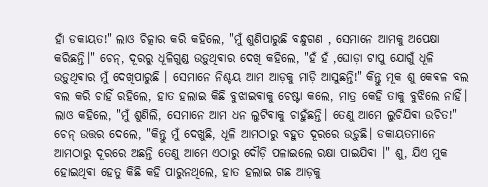ହାଁ ଡକାୟତ!" ଲାଓ ଚିତ୍କାର କରି କହିଲେ, "ମୁଁ ଶୁଣିପାରୁଛି ବନ୍ଧୁଗଣ , ସେମାନେ ଆମକୁ ଅପେକ୍ଷା କରିଛନ୍ତି।" ଚେନ୍, ଦୂରରୁ ଧୂଳିଗୁଣ୍ଡ ଉଡ଼ୁଥିଵାର ଦେଖି କହିଲେ, "ହଁ ହଁ ,ଘୋଡ଼ା ଟାପୁ ଯୋଗୁଁ ଧୂଳି ଉଡ଼ୁଥିଵାର ମୁଁ ଦେଖିପାରୁଛି । ସେମାନେ ନିଶ୍ଚୟ ଆମ ଆଡ଼କୁ ମାଡ଼ି ଆସୁଛନ୍ତି!" କିନ୍ତୁ ମୂକ ଶୁ କେଵଳ ବଲ ବଲ କରି ଚାହିଁ ରହିଲେ, ହାତ ହଲାଇ କିଛି ବୁଝାଇଵାକୁ ଚେଷ୍ଟା କଲେ, ମାତ୍ର କେହି ତାକୁ ବୁଝିଲେ ନାହିଁ।
ଲାଓ କହିଲେ, "ମୁଁ ଶୁଣିଲି, ସେମାନେ ଆମ ଧନ ଲୁଟିଵାକୁ ଚାହୁଁଛନ୍ତି। ତେଣୁ ଆମେ ଲୁଚିଯିଵା ଉଚିତ!" ଚେନ୍ ଉତ୍ତର ଦେଲେ, "କିନ୍ତୁ ମୁଁ ଦେଖୁଛି, ଧୂଳି ଆମଠାରୁ ବହୁତ ଦୂରରେ ଉଡ଼ୁଛି। ଡକାୟତମାନେ ଆମଠାରୁ ଦୂରରେ ଅଛନ୍ତି ତେଣୁ ଆମେ ଏଠାରୁ ଦୌଡ଼ି ପଳାଇଲେ ରକ୍ଷା ପାଇଯିଵା ।" ଶୁ, ଯିଏ ମୁକ ହୋଇଥିଵା ହେତୁ କିଛି କହି ପାରୁନଥିଲେ, ହାତ ହଲାଇ ଗଛ ଆଡ଼କୁ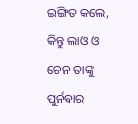ଇଙ୍ଗିତ କଲେ, କିନ୍ତୁ ଲାଓ ଓ ଚେନ ତାଙ୍କୁ ପୁର୍ନଵାର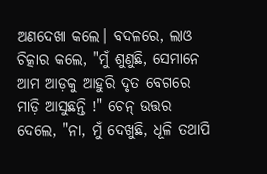ଅଣଦେଖା କଲେ। ବଦଳରେ, ଲାଓ ଚିତ୍କାର କଲେ, "ମୁଁ ଶୁଣୁଛି, ସେମାନେ ଆମ ଆଡ଼କୁ ଆହୁରି ଦୃତ ବେଗରେ ମାଡ଼ି ଆସୁଛନ୍ତି !" ଚେନ୍ ଉତ୍ତର ଦେଲେ, "ନା, ମୁଁ ଦେଖୁଛି, ଧୂଳି ତଥାପି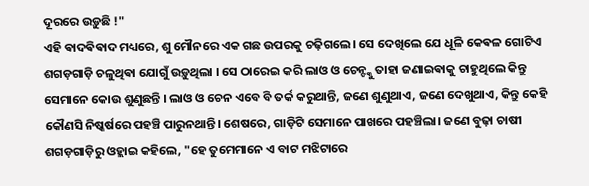ଦୂରରେ ଉଡ଼ୁଛି !"
ଏହି ଵାଦଵିଵାଦ ମଧ୍ୟରେ, ଶୁ ମୌନରେ ଏକ ଗଛ ଉପରକୁ ଚଢ଼ିଗଲେ। ସେ ଦେଖିଲେ ଯେ ଧୂଳି କେଵଳ ଗୋଟିଏ ଶଗଡ଼ଗାଡ଼ି ଚଳୁଥିଵା ଯୋଗୁଁ ଉଡ଼ୁଥିଲା । ସେ ଠାରେଇ କରି ଲାଓ ଓ ଚେନ୍ଙ୍କୁ ତାହା ଜଣାଇଵାକୁ ଚାହୁଥିଲେ କିନ୍ତୁ ସେମାନେ କୋଉ ଶୁଣୁଛନ୍ତି । ଲାଓ ଓ ଚେନ ଏବେ ବି ତର୍କ କରୁଥାନ୍ତି, ଜଣେ ଶୁଣୁଥାଏ, ଜଣେ ଦେଖୁଥାଏ, କିନ୍ତୁ କେହି କୌଣସି ନିଷ୍କର୍ଷରେ ପହଞ୍ଚି ପାରୁନଥାନ୍ତି। ଶେଷରେ, ଗାଡ଼ିଟି ସେମାନେ ପାଖରେ ପହଞ୍ଚିଲା। ଜଣେ ବୁଢ଼ା ଚାଷୀ ଶଗଡ଼ଗାଡ଼ିରୁ ଓହ୍ଲାଇ କହିଲେ, "ହେ ତୁମେମାନେ ଏ ବାଟ ମଝିଟାରେ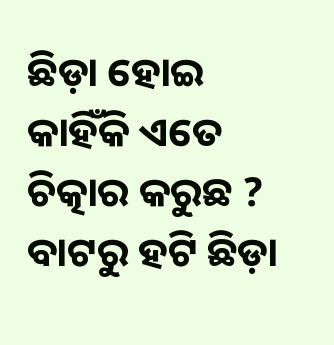ଛିଡ଼ା ହୋଇ କାହିଁକି ଏତେ ଚିତ୍କାର କରୁଛ ? ବାଟରୁ ହଟି ଛିଡ଼ା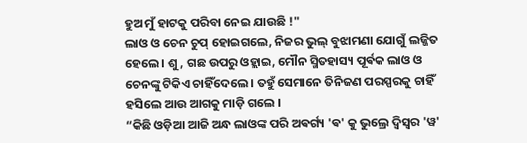ହୁଅ ମୁଁ ହାଟକୁ ପରିବା ନେଇ ଯାଉଛି !"
ଲାଓ ଓ ଚେନ ଚୁପ୍ ହୋଇଗଲେ, ନିଜର ଭୁଲ୍ ବୁଝାମଣା ଯୋଗୁଁ ଲଜ୍ଜିତ ହେଲେ। ଶୁ, ଗଛ ଉପରୁ ଓହ୍ଲାଇ, ମୌନ ସ୍ମିତହାସ୍ୟ ପୂର୍ଵକ ଲାଓ ଓ ଚେନଙ୍କୁ ଟିକିଏ ଚାହିଁଦେଲେ । ତହୁଁ ସେମାନେ ତିନିଜଣ ପରସ୍ପରକୁ ଚାହିଁ ହସିଲେ ଆଉ ଆଗକୁ ମାଡ଼ି ଗଲେ ।
“କିଛି ଓଡ଼ିଆ ଆଜି ଅନ୍ଧ ଲାଓଙ୍କ ପରି ଅଵର୍ଗ୍ୟ 'ଵ' କୁ ଭୁଲ୍ରେ ଦ୍ଵିସ୍ବର 'ୱ'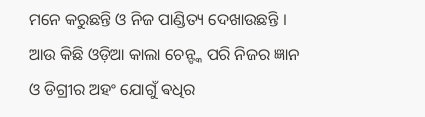ମନେ କରୁଛନ୍ତି ଓ ନିଜ ପାଣ୍ଡିତ୍ୟ ଦେଖାଉଛନ୍ତି । ଆଉ କିଛି ଓଡ଼ିଆ କାଲା ଚେନ୍ଙ୍କ ପରି ନିଜର ଜ୍ଞାନ ଓ ଡିଗ୍ରୀର ଅହଂ ଯୋଗୁଁ ଵଧିର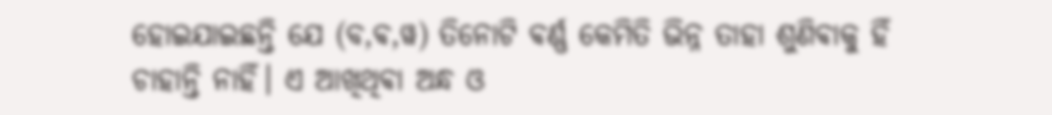ହୋଇଯାଇଛନ୍ତି ଯେ (ବ,ଵ,ୱ) ତିନୋଟି ଵର୍ଣ୍ଣ କେମିତି ଭିନ୍ନ ତାହା ଶୁଣିଵାକୁ ହିଁ ଚାହାନ୍ତି ନାହିଁ। ଏ ଆଖିଥିଵା ଅନ୍ଧ ଓ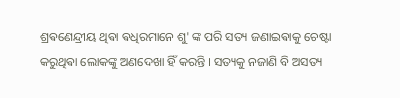ଶ୍ରଵଣେନ୍ଦ୍ରୀୟ ଥିଵା ଵଧିରମାନେ ଶୁ' ଙ୍କ ପରି ସତ୍ୟ ଜଣାଇଵାକୁ ଚେଷ୍ଟା କରୁଥିଵା ଲୋକଙ୍କୁ ଅଣଦେଖା ହିଁ କରନ୍ତି । ସତ୍ୟକୁ ନଜାଣି ବି ଅସତ୍ୟ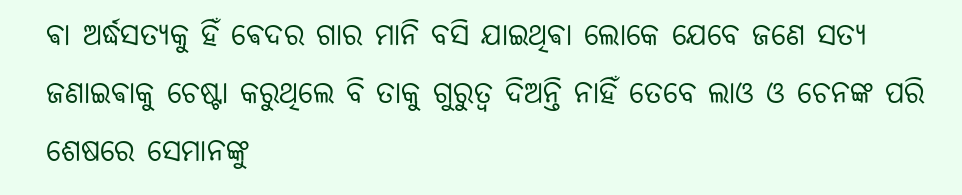ଵା ଅର୍ଦ୍ଧସତ୍ୟକୁ ହିଁ ଵେଦର ଗାର ମାନି ବସି ଯାଇଥିଵା ଲୋକେ ଯେବେ ଜଣେ ସତ୍ୟ ଜଣାଇଵାକୁ ଚେଷ୍ଟା କରୁଥିଲେ ବି ତାକୁ ଗୁରୁତ୍ଵ ଦିଅନ୍ତି ନାହିଁ ତେବେ ଲାଓ ଓ ଚେନଙ୍କ ପରି ଶେଷରେ ସେମାନଙ୍କୁ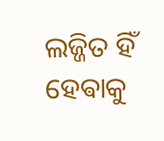ଲଜ୍ଜିତ ହିଁ ହେଵାକୁ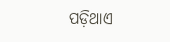ପଡ଼ିଥାଏ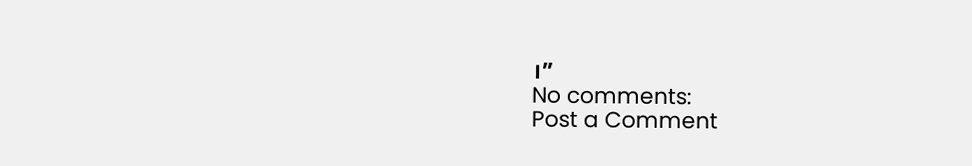।”
No comments:
Post a Comment